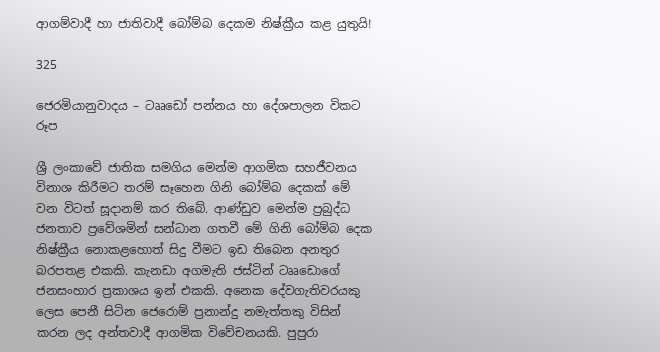ආගම්වාදී හා ජාතිවාදී බෝම්බ දෙකම නිෂ්ක්‍රීය කළ යුතුයි!

325

ජෙරමියානුවාදය – ටෲඩෝ පන්නය හා දේශපාලන විකට රූප

ශ්‍රී ලංකාවේ ජාතික සමගිය මෙන්ම ආගමික සහජීවනය විනාශ කිරීමට තරම් සෑහෙන ගිනි බෝම්බ දෙකක් මේ වන විටත් සූදානම් කර තිබේ. ආණ්ඩුව මෙන්ම ප්‍රබුද්ධ ජනතාව ප්‍රවේශමින් සන්ධාන ගතවී මේ ගිනි බෝම්බ දෙක නිෂ්ක්‍රීය නොකළහොත් සිදු වීමට ඉඩ තිබෙන අනතුර බරපතළ එකකි. කැනඩා අගමැති ජස්ටින් ටෲඩොගේ ජනසංහාර ප්‍රකාශය ඉන් එකකි. අනෙක දේවගැතිවරයකු ලෙස පෙනී සිටින ජෙරොම් ප්‍රනාන්දු නමැත්තකු විසින් කරන ලද අන්තවාදී ආගමික විවේචනයකි. පුපුරා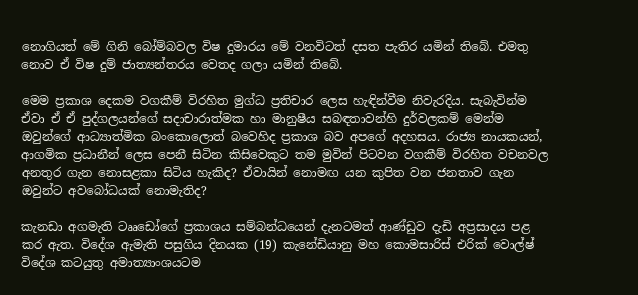නොගියත් මේ ගිනි බෝම්බවල විෂ දුමාරය මේ වනවිටත් දසත පැතිර යමින් තිබේ. එමතු නොව ඒ විෂ දුම් ජාත්‍යන්තරය වෙතද ගලා යමින් තිබේ.

මෙම ප්‍රකාශ දෙකම වගකීම් විරහිත මුග්ධ ප්‍රතිචාර ලෙස හැඳින්වීම නිවැරදිය. සැබැවින්ම ඒවා ඒ ඒ පුද්ගලයන්ගේ සදාචාරාත්මක හා මානුෂීය සබඳතාවන්හි දුර්වලකම් මෙන්ම ඔවුන්ගේ ආධ්‍යාත්මික බංකොලොත් බවෙහිද ප්‍රකාශ බව අපගේ අදහසය. රාජ්‍ය නායකයන්, ආගමික ප්‍රධානීන් ලෙස පෙනී සිටින කිසිවෙකුට තම මුවින් පිටවන වගකීම් විරහිත වචනවල අනතුර ගැන නොසළකා සිටිය හැකිද? ඒවායින් නොමඟ යන කුපිත වන ජනතාව ගැන ඔවුන්ට අවබෝධයක් නොමැතිද?

කැනඩා අගමැති ටෲඩෝගේ ප්‍රකාශය සම්බන්ධයෙන් දැනටමත් ආණ්ඩුව දැඩි අප්‍රසාදය පළ කර ඇත. විදේශ ඇමැති පසුගිය දිනයක (19) කැනේඩියානු මහ කොමසාරිස් එරික් වොල්ෂ් විදේශ කටයුතු අමාත්‍යාංශයටම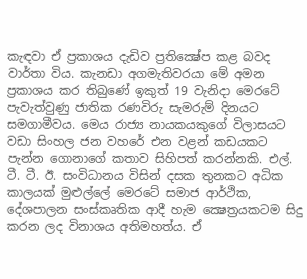කැඳවා ඒ ප්‍රකාශය දැඩිව ප්‍රතික්‍ෂේප කළ බවද වාර්තා විය. කැනඩා අගමැතිවරයා මේ අමන ප්‍රකාශය කර තිබුණේ ඉකුත් 19 වැනිදා මෙරටේ පැවැත්වුණු ජාතික රණවිරු සැමරුම් දිනයට සමගාමීවය. මෙය රාජ්‍ය නායකයකුගේ විලාසයට වඩා සිංහල ජන වහරේ එන වළන් කඩයකට පැන්න ගොනාගේ කතාව සිහිපත් කරන්නකි. එල්. ටී. ටී. ඊ. සංවිධානය විසින් දසක තුනකට අධික කාලයක් මුළුල්ලේ මෙරටේ සමාජ ආර්ථික, දේශපාලන සංස්කෘතික ආදී හැම ක්‍ෂෙත්‍රයකටම සිදු කරන ලද විනාශය අතිමහත්ය. ඒ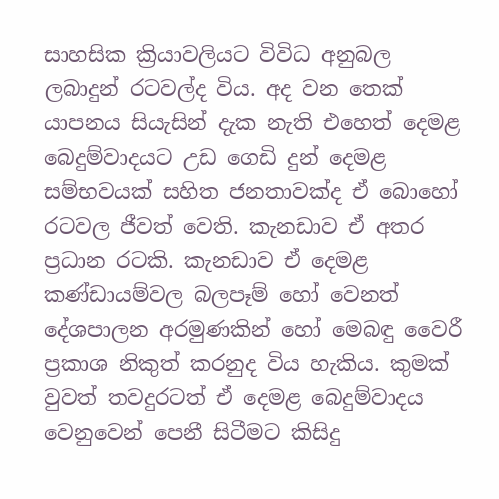සාහසික ක්‍රියාවලියට විවිධ අනුබල ලබාදුන් රටවල්ද විය. අද වන තෙක් යාපනය සියැසින් දැක නැති එහෙත් දෙමළ බෙදුම්වාදයට උඩ ගෙඩි දුන් දෙමළ සම්භවයක් සහිත ජනතාවක්ද ඒ බොහෝ රටවල ජීවත් වෙති. කැනඩාව ඒ අතර ප්‍රධාන රටකි. කැනඩාව ඒ දෙමළ කණ්ඩායම්වල බලපෑම් හෝ වෙනත් දේශපාලන අරමුණකින් හෝ මෙබඳු වෛරී ප්‍රකාශ නිකුත් කරනුද විය හැකිය. කුමක් වුවත් තවදුරටත් ඒ දෙමළ බෙදුම්වාදය වෙනුවෙන් පෙනී සිටීමට කිසිදු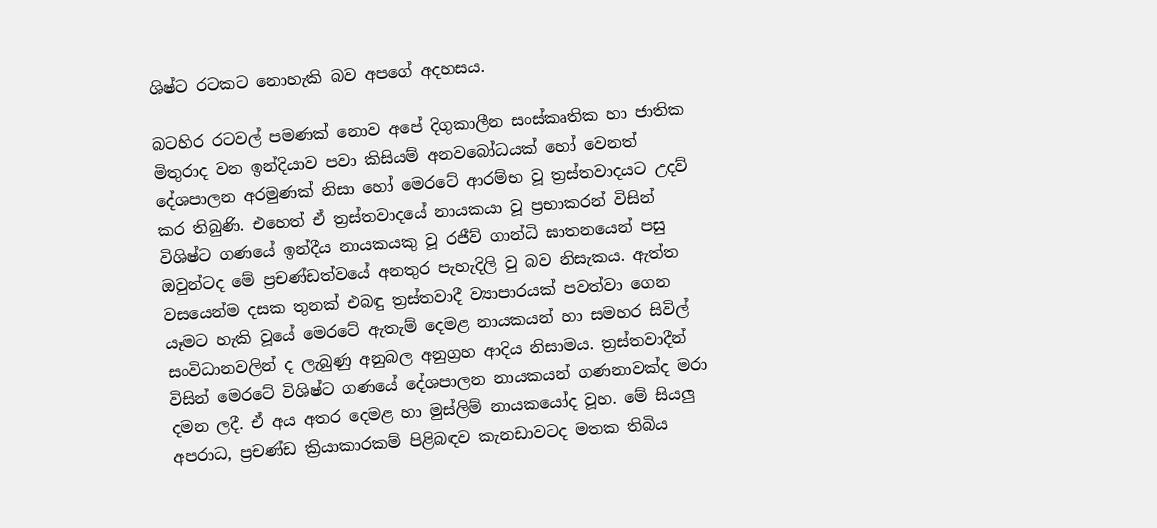ශිෂ්ට රටකට නොහැකි බව අපගේ අදහසය.

බටහිර රටවල් පමණක් නොව අපේ දිගුකාලීන සංස්කෘතික හා ජාතික මිතුරාද වන ඉන්දියාව පවා කිසියම් අනවබෝධයක් හෝ වෙනත් දේශපාලන අරමුණක් නිසා හෝ මෙරටේ ආරම්භ වූ ත්‍රස්තවාදයට උදව් කර තිබුණි. එහෙත් ඒ ත්‍රස්තවාදයේ නායකයා වූ ප්‍රභාකරන් විසින් විශිෂ්ට ගණයේ ඉන්දීය නායකයකු වූ රජීව් ගාන්ධි ඝාතනයෙන් පසු ඔවුන්ටද මේ ප්‍රචණ්ඩත්වයේ අනතුර පැහැදිලි වු බව නිසැකය. ඇත්ත වසයෙන්ම දසක තුනක් එබඳු ත්‍රස්තවාදී ව්‍යාපාරයක් පවත්වා ගෙන යෑමට හැකි වූයේ මෙරටේ ඇතැම් දෙමළ නායකයන් හා සමහර සිවිල් සංවිධානවලින් ද ලැබුණු අනුබල අනුග්‍රහ ආදිය නිසාමය. ත්‍රස්තවාදීන් විසින් මෙරටේ විශිෂ්ට ගණයේ දේශපාලන නායකයන් ගණනාවක්ද මරා දමන ලදී. ඒ අය අතර දෙමළ හා මුස්ලිම් නායකයෝද වූහ. මේ සියලු අපරාධ, ප්‍රචණ්ඩ ක්‍රියාකාරකම් පිළිබඳව කැනඩාවටද මතක තිබිය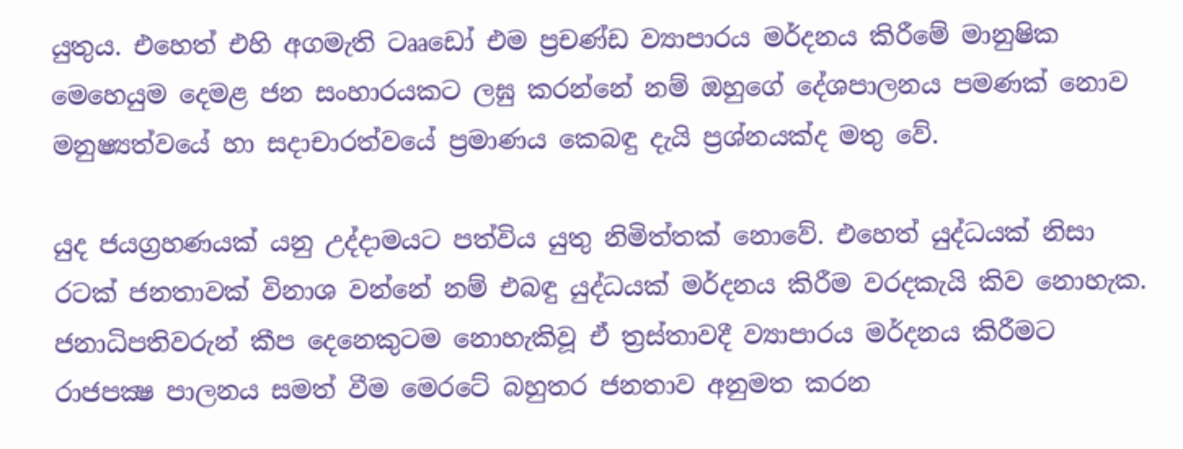යුතුය. එහෙත් එහි අගමැති ටෲඩෝ එම ප්‍රචණ්ඩ ව්‍යාපාරය මර්දනය කිරීමේ මානුෂික මෙහෙයුම දෙමළ ජන සංහාරයකට ලඝු කරන්නේ නම් ඔහුගේ දේශපාලනය පමණක් නොව මනුෂ්‍යත්වයේ හා සදාචාරත්වයේ ප්‍රමාණය කෙබඳු දැයි ප්‍රශ්නයක්ද මතු වේ.

යුද ජයග්‍රහණයක් යනු උද්දාමයට පත්විය යුතු නිමිත්තක් නොවේ. එහෙත් යුද්ධයක් නිසා රටක් ජනතාවක් විනාශ වන්නේ නම් එබඳු යුද්ධයක් මර්දනය කිරීම වරදකැයි කිව නොහැක. ජනාධිපතිවරුන් කීප දෙනෙකුටම නොහැකිවූ ඒ ත්‍රස්තාවදී ව්‍යාපාරය මර්දනය කිරීමට රාජපක්‍ෂ පාලනය සමත් වීම මෙරටේ බහුතර ජනතාව අනුමත කරන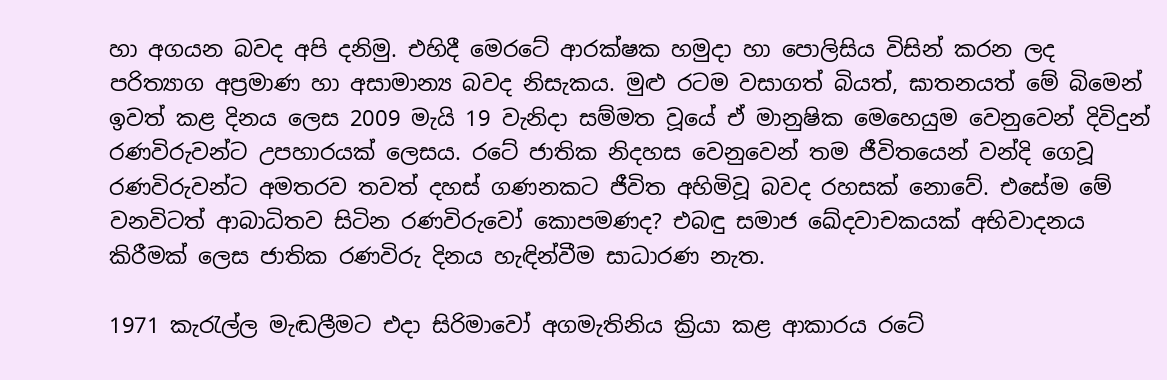හා අගයන බවද අපි දනිමු. එහිදී මෙරටේ ආරක්ෂක හමුදා හා පොලිසිය විසින් කරන ලද පරිත්‍යාග අප්‍රමාණ හා අසාමාන්‍ය බවද නිසැකය. මුළු රටම වසාගත් බියත්, ඝාතනයත් මේ බිමෙන් ඉවත් කළ දිනය ලෙස 2009 මැයි 19 වැනිදා සම්මත වූයේ ඒ මානුෂික මෙහෙයුම වෙනුවෙන් දිවිදුන් රණවිරුවන්ට උපහාරයක් ලෙසය. රටේ ජාතික නිදහස වෙනුවෙන් තම ජීවිතයෙන් වන්දි ගෙවූ රණවිරුවන්ට අමතරව තවත් දහස් ගණනකට ජීවිත අහිමිවූ බවද රහසක් නොවේ. එසේම මේ වනවිටත් ආබාධිතව සිටින රණවිරුවෝ කොපමණද? එබඳු සමාජ ඛේදවාචකයක් අභිවාදනය කිරීමක් ලෙස ජාතික රණවිරු දිනය හැඳින්වීම සාධාරණ නැත.

1971 කැරැල්ල මැඬලීමට එදා සිරිමාවෝ අගමැතිනිය ක්‍රියා කළ ආකාරය රටේ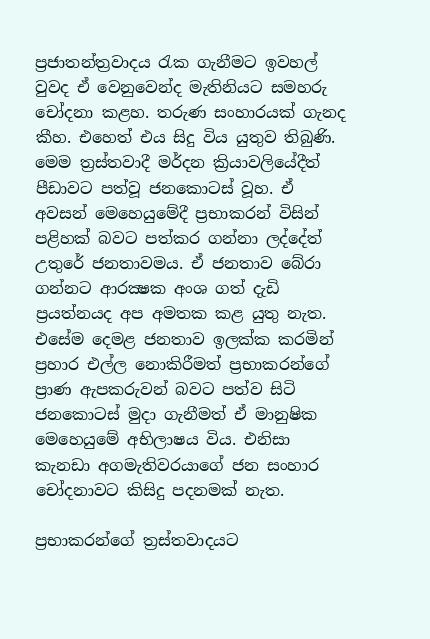ප්‍රජාතන්ත්‍රවාදය රැක ගැනීමට ඉවහල් වුවද ඒ වෙනුවෙන්ද මැතිනියට සමහරු චෝදනා කළහ. තරුණ සංහාරයක් ගැනද කීහ. එහෙත් එය සිදු විය යුතුව තිබුණි. මෙම ත්‍රස්තවාදී මර්දන ක්‍රියාවලියේදීත් පීඩාවට පත්වූ ජනකොටස් වූහ. ඒ අවසන් මෙහෙයුමේදී ප්‍රභාකරන් විසින් පළිහක් බවට පත්කර ගන්නා ලද්දේත් උතුරේ ජනතාවමය. ඒ ජනතාව බේරා ගන්නට ආරක්‍ෂක අංශ ගත් දැඩි ප්‍රයත්නයද අප අමතක කළ යුතු නැත. එසේම දෙමළ ජනතාව ඉලක්ක කරමින් ප්‍රහාර එල්ල නොකිරීමත් ප්‍රභාකරන්ගේ ප්‍රාණ ඇපකරුවන් බවට පත්ව සිටි ජනකොටස් මුදා ගැනීමත් ඒ මානුෂික මෙහෙයුමේ අභිලාෂය විය. එනිසා කැනඩා අගමැතිවරයාගේ ජන සංහාර චෝදනාවට කිසිදු පදනමක් නැත.

ප්‍රභාකරන්ගේ ත්‍රස්තවාදයට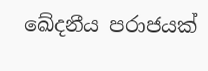ඛේදනීය පරාජයක්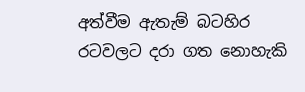අත්වීම ඇතැම් බටහිර රටවලට දරා ගත නොහැකි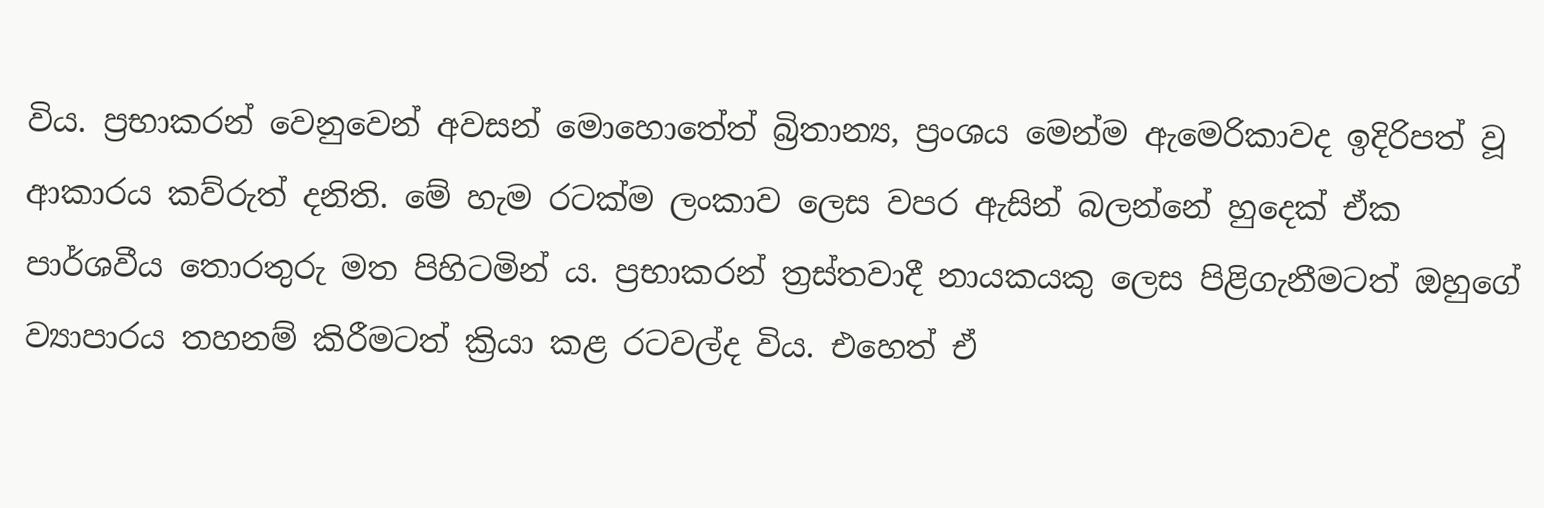විය. ප්‍රභාකරන් වෙනුවෙන් අවසන් මොහොතේත් බ්‍රිතාන්‍ය, ප්‍රංශය මෙන්ම ඇමෙරිකාවද ඉදිරිපත් වූ ආකාරය කව්රුත් දනිති. මේ හැම රටක්ම ලංකාව ලෙස වපර ඇසින් බලන්නේ හුදෙක් ඒක පාර්ශවීය තොරතුරු මත පිහිටමින් ය. ප්‍රභාකරන් ත්‍රස්තවාදී නායකයකු ලෙස පිළිගැනීමටත් ඔහුගේ ව්‍යාපාරය තහනම් කිරීමටත් ක්‍රියා කළ රටවල්ද විය. එහෙත් ඒ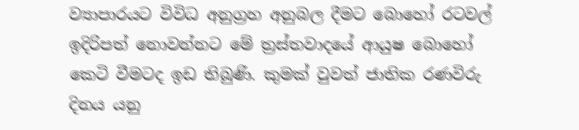ව්‍යාපාරයට විවිධ අනුග්‍රහ අනුබල දීමට බොහෝ රටවල් ඉදිරිපත් නොවන්නට මේ ත්‍රස්තවාදයේ ආයුෂ බොහෝ කෙටි වීමටද ඉඩ තිබුණි. කුමක් වුවත් ජාතික රණවිරු දිනය යනු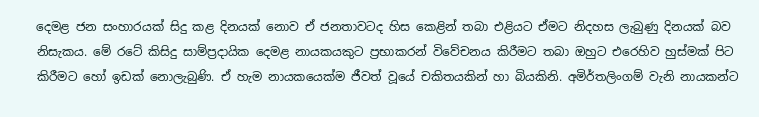දෙමළ ජන සංහාරයක් සිදු කළ දිනයක් නොව ඒ ජනතාවටද හිස කෙළින් තබා එළියට ඒමට නිදහස ලැබුණු දිනයක් බව නිසැකය. මේ රටේ කිසිදු සාම්ප්‍රදායික දෙමළ නායකයකුට ප්‍රභාකරන් විවේචනය කිරීමට තබා ඔහුට එරෙහිව හුස්මක් පිට කිරීමට හෝ ඉඩක් නොලැබුණි. ඒ හැම නායකයෙක්ම ජීවත් වූයේ චකිතයකින් හා බියකිනි. අමිර්තලිංගම් වැනි නායකන්ට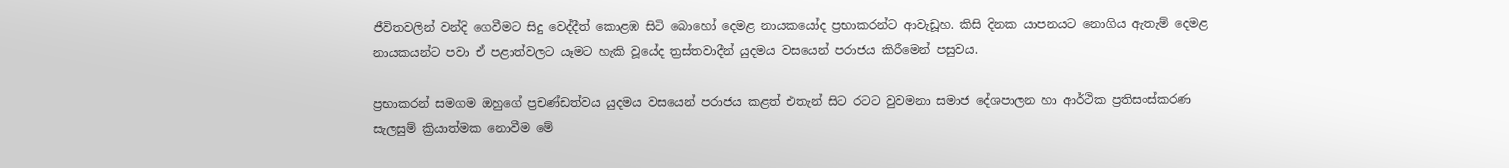ජීවිතවලින් වන්දි ගෙවීමට සිදු වෙද්දීත් කොළඹ සිටි බොහෝ දෙමළ නායකයෝද ප්‍රභාකරන්ට ආවැඩූහ. කිසි දිනක යාපනයට නොගිය ඇතැම් දෙමළ නායකයන්ට පවා ඒ පළාත්වලට යෑමට හැකි වූයේද ත්‍රස්තවාදීන් යුදමය වසයෙන් පරාජය කිරීමෙන් පසුවය.

ප්‍රභාකරන් සමගම ඔහුගේ ප්‍රචණ්ඩත්වය යුදමය වසයෙන් පරාජය කළත් එතැන් සිට රටට වුවමනා සමාජ දේශපාලන හා ආර්ථික ප්‍රතිසංස්කරණ සැලසුම් ක්‍රියාත්මක නොවීම මේ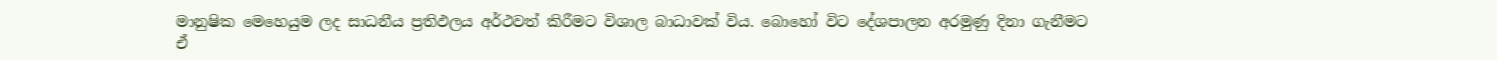මානුෂික මෙහෙයුම ලද සාධනීය ප්‍රතිඵලය අර්ථවත් කිරීමට විශාල බාධාවක් විය. බොහෝ විට දේශපාලන අරමුණු දිනා ගැනීමට ඒ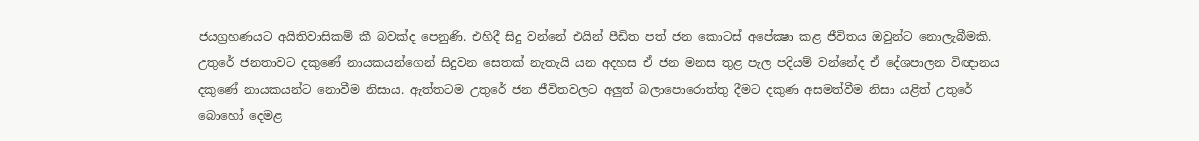ජයග්‍රහණයට අයිතිවාසිකම් කී බවක්ද පෙනුණි. එහිදී සිදු වන්නේ එයින් පීඩිත පත් ජන කොටස් අපේක්‍ෂා කළ ජීවිතය ඔවුන්ට නොලැබීමකි. උතුරේ ජනතාවට දකුණේ නායකයන්ගෙන් සිදුවන සෙතක් නැතැයි යන අදහස ඒ ජන මනස තුළ පැල පදියම් වන්නේද ඒ දේශපාලන විඥානය දකුණේ නායකයන්ට නොවීම නිසාය. ඇත්තටම උතුරේ ජන ජීවිතවලට අලුත් බලාපොරොත්තු දීමට දකුණ අසමත්වීම නිසා යළිත් උතුරේ බොහෝ දෙමළ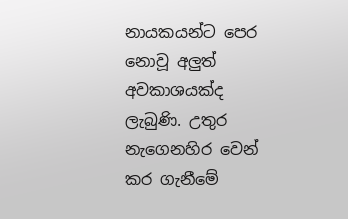නායකයන්ට පෙර නොවූ අලුත් අවකාශයක්ද ලැබුණි. උතුර නැගෙනහිර වෙන් කර ගැනීමේ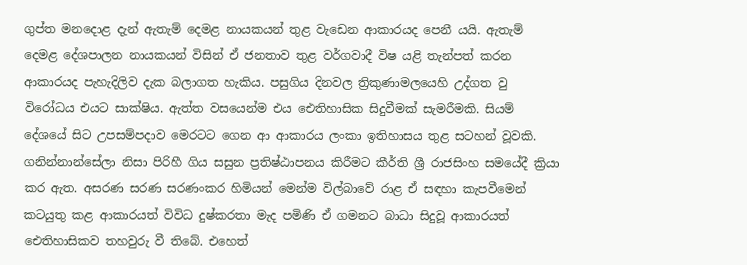ගුප්ත මනදොළ දැන් ඇතැම් දෙමළ නායකයන් තුළ වැඩෙන ආකාරයද පෙනී යයි. ඇතැම් දෙමළ දේශපාලන නායකයන් විසින් ඒ ජනතාව තුළ වර්ගවාදී විෂ යළි තැන්පත් කරන ආකාරයද පැහැදිලිව දැක බලාගත හැකිය. පසුගිය දිනවල ත්‍රිකුණාමලයෙහි උද්ගත වු විරෝධය එයට සාක්ෂිය. ඇත්ත වසයෙන්ම එය ඓතිහාසික සිදුවීමක් සැමරීමකි. සියම් දේශයේ සිට උපසම්පදාව මෙරටට ගෙන ආ ආකාරය ලංකා ඉතිහාසය තුළ සටහන් වූවකි. ගනින්නාන්සේලා නිසා පිරිහී ගිය සසුන ප්‍රතිෂ්ඨාපනය කිරීමට කීර්ති ශ්‍රී රාජසිංහ සමයේදී ක්‍රියා කර ඇත. අසරණ සරණ සරණංකර හිමියන් මෙන්ම විල්බාවේ රාළ ඒ සඳහා කැපවීමෙන් කටයුතු කළ ආකාරයත් විවිධ දුෂ්කරතා මැද පමිණි ඒ ගමනට බාධා සිදුවූ ආකාරයත් ඓතිහාසිකව තහවුරු වී තිබේ. එහෙත්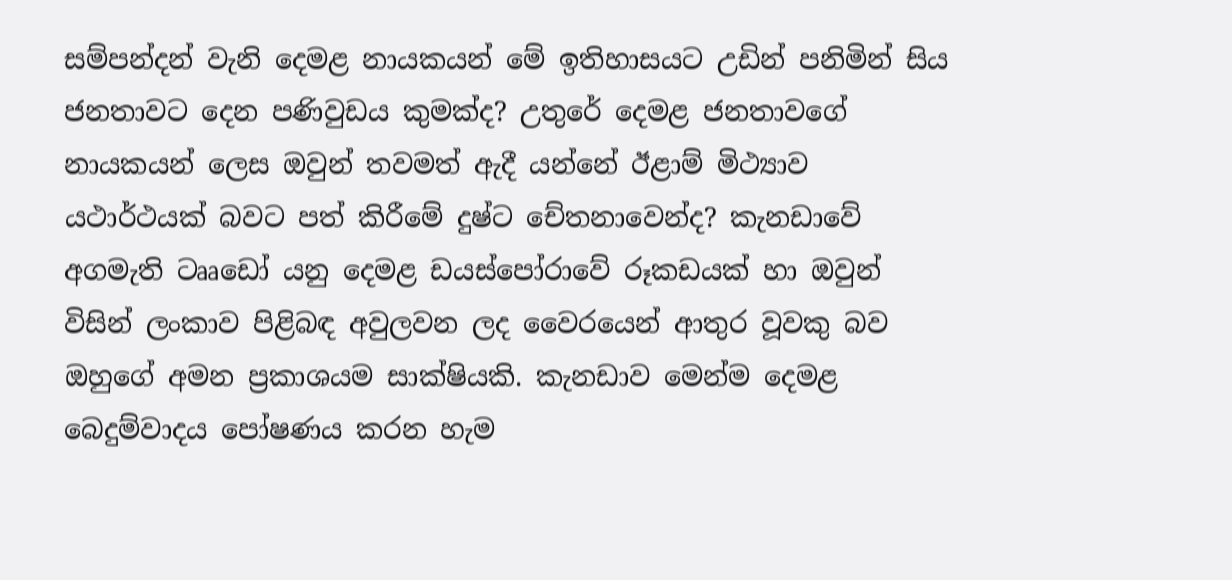සම්පන්දන් වැනි දෙමළ නායකයන් මේ ඉතිහාසයට උඩින් පනිමින් සිය ජනතාවට දෙන පණිවුඩය කුමක්ද? උතුරේ දෙමළ ජනතාවගේ නායකයන් ලෙස ඔවුන් තවමත් ඇදී යන්නේ ඊළාම් මිථ්‍යාව යථාර්ථයක් බවට පත් කිරීමේ දුෂ්ට චේතනාවෙන්ද? කැනඩාවේ අගමැති ටෲඩෝ යනු දෙමළ ඩයස්පෝරාවේ රූකඩයක් හා ඔවුන් විසින් ලංකාව පිළිබඳ අවුලවන ලද වෛරයෙන් ආතුර වූවකු බව ඔහුගේ අමන ප්‍රකාශයම සාක්ෂියකි. කැනඩාව මෙන්ම දෙමළ බෙදුම්වාදය පෝෂණය කරන හැම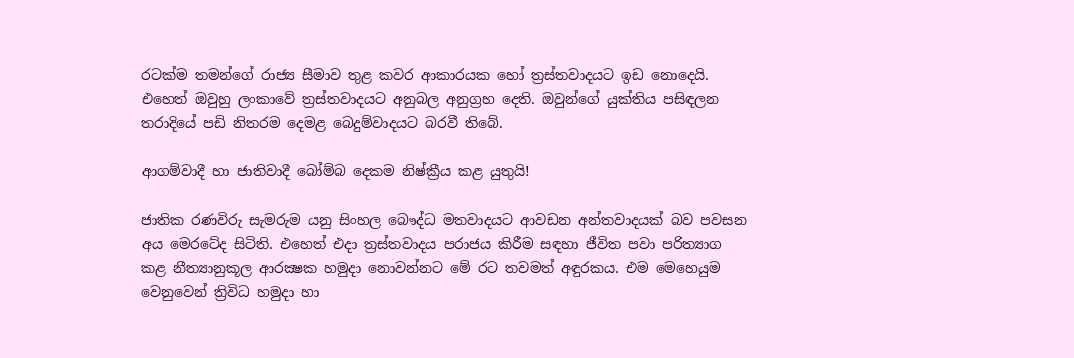රටක්ම තමන්ගේ රාජ්‍ය සීමාව තුළ කවර ආකාරයක හෝ ත්‍රස්තවාදයට ඉඩ නොදෙයි. එහෙත් ඔවුහු ලංකාවේ ත්‍රස්තවාදයට අනුබල අනුග්‍රහ දෙති. ඔවුන්ගේ යුක්තිය පසිඳලන තරාදියේ පඩි නිතරම දෙමළ බෙදුම්වාදයට බරවී තිබේ.

ආගම්වාදී හා ජාතිවාදී බෝම්බ දෙකම නිෂ්ක්‍රීය කළ යුතුයි!

ජාතික රණවිරු සැමරුම යනු සිංහල බෞද්ධ මතවාදයට ආවඩන අන්තවාදයක් බව පවසන අය මෙරටේද සිටිති. එහෙත් එදා ත්‍රස්තවාදය පරාජය කිරීම සඳහා ජීවිත පවා පරිත්‍යාග කළ නීත්‍යානුකූල ආරක්‍ෂක හමුදා නොවන්නට මේ රට තවමත් අඳුරකය. එම මෙහෙයුම වෙනුවෙන් ත්‍රිවිධ හමුදා හා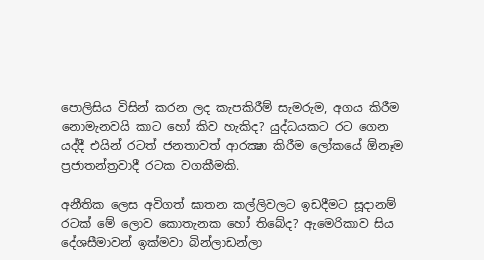පොලිසිය විසින් කරන ලද කැපකිරීම් සැමරුම, අගය කිරීම නොමැනවයි කාට හෝ කිව හැකිද? යුද්ධයකට රට ගෙන යද්දී එයින් රටත් ජනතාවත් ආරක්‍ෂා කිරීම ලෝකයේ ඕනෑම ප්‍රජාතන්ත්‍රවාදී රටක වගකීමකි.

අනීතික ලෙස අවිගත් ඝාතන කල්ලිවලට ඉඩදීමට සූදානම් රටක් මේ ලොව කොතැනක හෝ තිබේද? ඇමෙරිකාව සිය දේශසීමාවන් ඉක්මවා බින්ලාඩන්ලා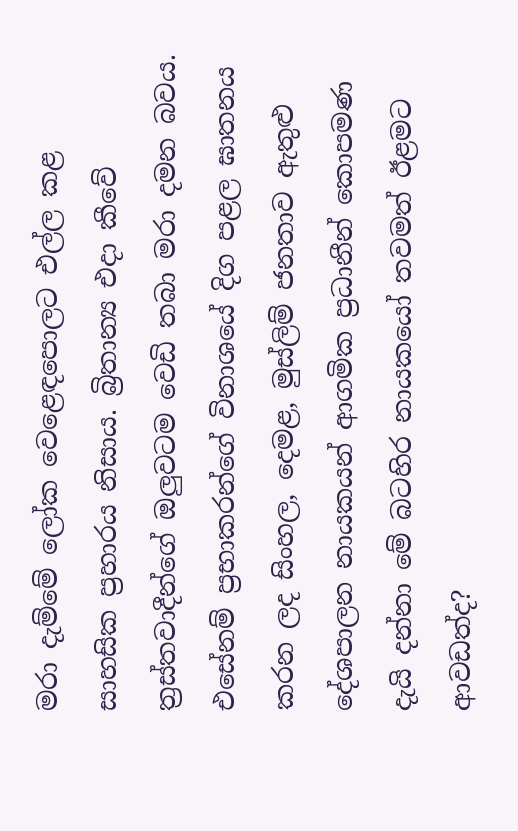මරා දැම්මේ ලෝක වෙළෙඳපොලට එල්ල කළ සාහසික ප්‍රහාරය නිසාය. බ්‍රිතාන්‍ය එදා කීවේ ත්‍රස්තවාදීන්ගේ ඔලුවටම වෙඩි තබා මරා දමන බවය. එසේනම් ප්‍රභාකරන්ගේ විනාශයේ දිග පළල ඝාතනය කරන ලද සිංහල, දෙමළ, මුස්ලිම් ජනතාව ඇතුළු දේශපාලන නායකයන් ආගමික ප්‍රධානීන් කොපමණ දැයි දන්නා මේ බටහිර නායකයෝ තවමත් ඊළමට ආවඩත්ද?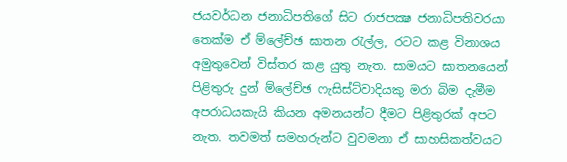ජයවර්ධන ජනාධිපතිගේ සිට රාජපක්‍ෂ ජනාධිපතිවරයා තෙක්ම ඒ ම්ලේච්ඡ ඝාතන රැල්ල, රටට කළ විනාශය අමුතුවෙන් විස්තර කළ යුතු නැත. සාමයට ඝාතනයෙන් පිළිතුරු දුන් ම්ලේච්ඡ ෆැසිස්ට්වාදියකු මරා බිම දැමීම අපරාධයකැයි කියන අමනයන්ට දීමට පිළිතුරක් අපට නැත. තවමත් සමහරුන්ට වුවමනා ඒ සාහසිකත්වයට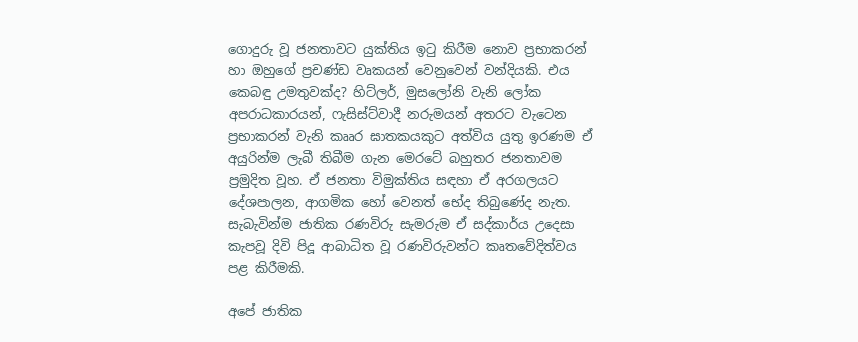ගොදුරු වූ ජනතාවට යුක්තිය ඉටු කිරීම නොව ප්‍රභාකරන් හා ඔහුගේ ප්‍රචණ්ඩ වෘකයන් වෙනුවෙන් වන්දියකි. එය කෙබඳු උමතුවක්ද? හිට්ලර්, මුසලෝනි වැනි ලෝක අපරාධකාරයන්, ෆැසිස්ට්වාදී නරුමයන් අතරට වැටෙන ප්‍රභාකරන් වැනි කෲර ඝාතකයකුට අත්විය යුතු ඉරණම ඒ අයුරින්ම ලැබී තිබීම ගැන මෙරටේ බහුතර ජනතාවම ප්‍රමුදිත වූහ. ඒ ජනතා විමුක්තිය සඳහා ඒ අරගලයට දේශපාලන, ආගමික හෝ වෙනත් භේද තිබුණේද නැත. සැබැවින්ම ජාතික රණවිරු සැමරුම ඒ සද්කාර්ය උදෙසා කැපවූ දිවි පිදූ ආබාධිත වූ රණවිරුවන්ට කෘතවේදිත්වය පළ කිරීමකි.

අපේ ජාතික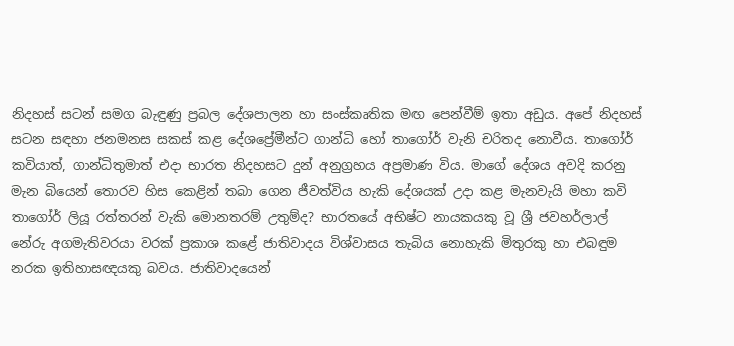නිදහස් සටන් සමග බැඳුණු ප්‍රබල දේශපාලන හා සංස්කෘතික මඟ පෙන්වීම් ඉතා අඩුය. අපේ නිදහස් සටන සඳහා ජනමනස සකස් කළ දේශප්‍රේමීන්ට ගාන්ධි හෝ තාගෝර් වැනි චරිතද නොවීය. තාගෝර් කවියාත්, ගාන්ධිතුමාත් එදා භාරත නිදහසට දුන් අනුග්‍රහය අප්‍රමාණ විය. මාගේ දේශය අවදි කරනු මැන බියෙන් තොරව හිස කෙළින් තබා ගෙන ජීවත්විය හැකි දේශයක් උදා කළ මැනවැයි මහා කවි තාගෝර් ලියූ රත්තරන් වැකි මොනතරම් උතුම්ද? භාරතයේ අභිෂ්ට නායකයකු වූ ශ්‍රී ජවහර්ලාල් නේරු අගමැතිවරයා වරක් ප්‍රකාශ කළේ ජාතිවාදය විශ්වාසය තැබිය නොහැකි මිතුරකු හා එබඳුම නරක ඉතිහාසඥයකු බවය. ජාතිවාදයෙන්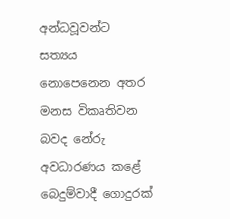අන්ධවූවන්ට සත්‍යය නොපෙනෙන අතර මනස විකෘතිවන බවද නේරු අවධාරණය කළේ බෙදුම්වාදී ගොදුරක්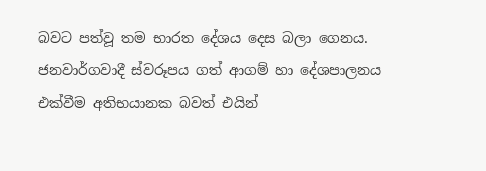බවට පත්වූ තම භාරත දේශය දෙස බලා ගෙනය. ජනවාර්ගවාදී ස්වරූපය ගත් ආගම් හා දේශපාලනය එක්වීම අතිභයානක බවත් එයින්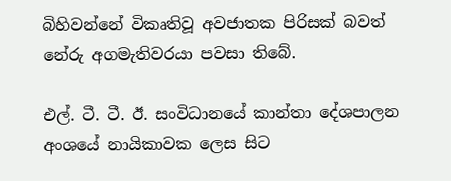බිහිවන්නේ විකෘතිවූ අවජාතක පිරිසක් බවත් නේරු අගමැතිවරයා පවසා තිබේ.

එල්. ටී. ටී. ඊ. සංවිධානයේ කාන්තා දේශපාලන අංශයේ නායිකාවක ලෙස සිට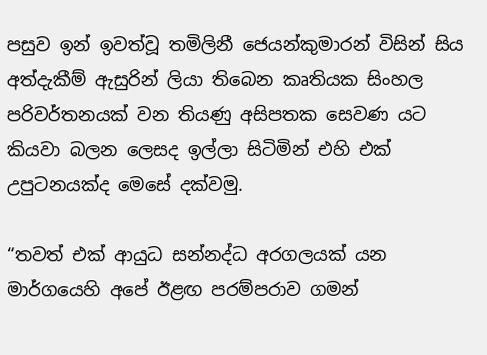පසුව ඉන් ඉවත්වූ තමිලිනී ජෙයන්කුමාරන් විසින් සිය අත්දැකීම් ඇසුරින් ලියා තිබෙන කෘතියක සිංහල පරිවර්තනයක් වන තියණු අසිපතක සෙවණ යට කියවා බලන ලෙසද ඉල්ලා සිටිමින් එහි එක් උපුටනයක්ද මෙසේ දක්වමු.

“තවත් එක් ආයුධ සන්නද්ධ අරගලයක් යන මාර්ගයෙහි අපේ ඊළඟ පරම්පරාව ගමන්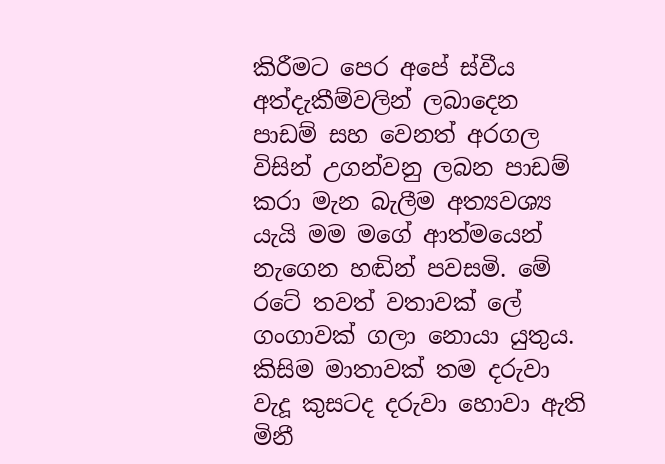කිරීමට පෙර අපේ ස්වීය අත්දැකීම්වලින් ලබාදෙන පාඩම් සහ වෙනත් අරගල විසින් උගන්වනු ලබන පාඩම් කරා මැන බැලීම අත්‍යවශ්‍ය යැයි මම මගේ ආත්මයෙන් නැගෙන හඬින් පවසමි. මේ රටේ තවත් වතාවක් ලේ ගංගාවක් ගලා නොයා යුතුය. කිසිම මාතාවක් තම දරුවා වැදූ කුසටද දරුවා හොවා ඇති මිනී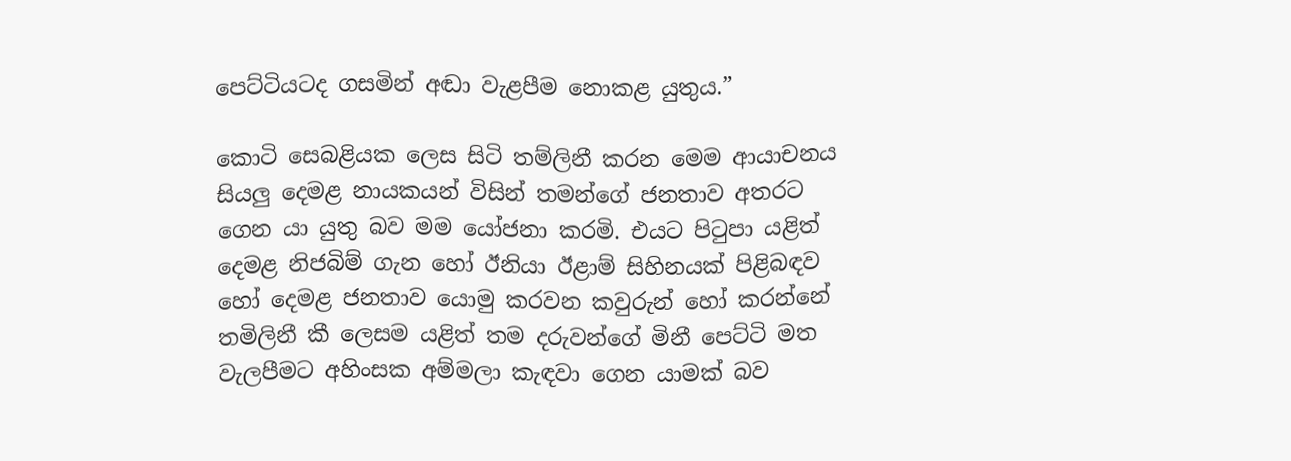පෙට්ටියටද ගසමින් අඬා වැළපීම නොකළ යුතුය.”

කොටි සෙබළියක ලෙස සිටි තම්ලිනී කරන මෙම ආයාචනය සියලු දෙමළ නායකයන් විසින් තමන්ගේ ජනතාව අතරට ගෙන යා යුතු බව මම යෝජනා කරමි. එයට පිටුපා යළිත් දෙමළ නිජබිම් ගැන හෝ ඊනියා ඊළාම් සිහිනයක් පිළිබඳව හෝ දෙමළ ජනතාව යොමු කරවන කවුරුන් හෝ කරන්නේ තමිලිනී කී ලෙසම යළිත් තම දරුවන්ගේ මිනී පෙට්ටි මත වැලපීමට අහිංසක අම්මලා කැඳවා ගෙන යාමක් බව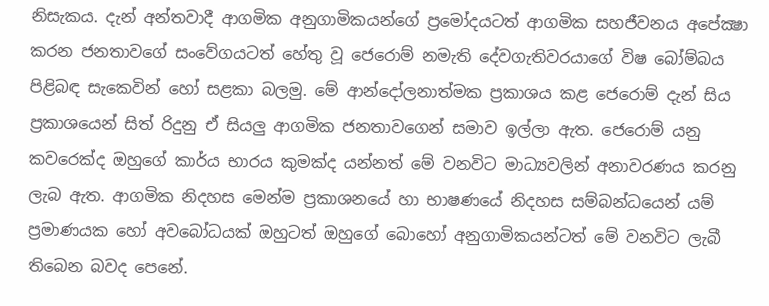නිසැකය. දැන් අන්තවාදී ආගමික අනුගාමිකයන්ගේ ප්‍රමෝදයටත් ආගමික සහජීවනය අපේක්‍ෂා කරන ජනතාවගේ සංවේගයටත් හේතු වූ ජෙරොම් නමැති දේවගැතිවරයාගේ විෂ බෝම්බය පිළිබඳ සැකෙවින් හෝ සළකා බලමු. මේ ආන්දෝලනාත්මක ප්‍රකාශය කළ ජෙරොම් දැන් සිය ප්‍රකාශයෙන් සිත් රිදුනු ඒ සියලු ආගමික ජනතාවගෙන් සමාව ඉල්ලා ඇත. ජෙරොම් යනු කවරෙක්ද ඔහුගේ කාර්ය භාරය කුමක්ද යන්නත් මේ වනවිට මාධ්‍යවලින් අනාවරණය කරනු ලැබ ඇත. ආගමික නිදහස මෙන්ම ප්‍රකාශනයේ හා භාෂණයේ නිදහස සම්බන්ධයෙන් යම් ප්‍රමාණයක හෝ අවබෝධයක් ඔහුටත් ඔහුගේ බොහෝ අනුගාමිකයන්ටත් මේ වනවිට ලැබී තිබෙන බවද පෙනේ.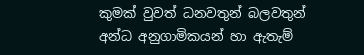කුමක් වුවත් ධනවතුන් බලවතුන් අන්ධ අනුගාමිකයන් හා ඇතැම්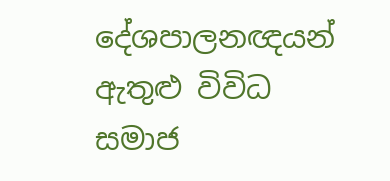දේශපාලනඥයන් ඇතුළු විවිධ සමාජ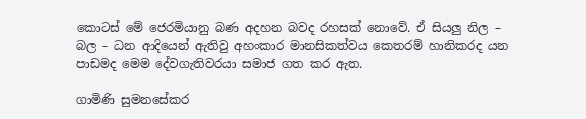කොටස් මේ ජෙරමියානු බණ අදහන බවද රහසක් නොවේ. ඒ සියලු නිල – බල – ධන ආදියෙන් ඇතිවු අහංකාර මානසිකත්වය කෙතරම් හානිකරද යන පාඩමද මෙම දේවගැතිවරයා සමාජ ගත කර ඇත.

ගාමිණි සුමනසේකර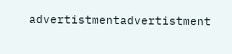advertistmentadvertistment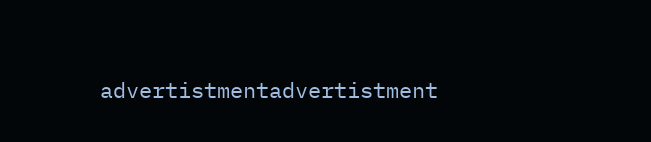advertistmentadvertistment